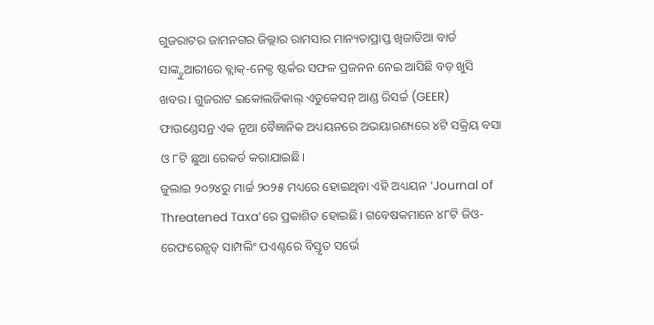ଗୁଜରାଟର ଜାମନଗର ଜିଲ୍ଲାର ରାମସାର ମାନ୍ୟତାପ୍ରାପ୍ତ ଖିଜାଡିଆ ବାର୍ଡ ସାଙ୍କ୍ଚୁଆରୀରେ ବ୍ଲାକ୍-ନେକ୍ଡ ଷ୍ଟର୍କର ସଫଳ ପ୍ରଜନନ ନେଇ ଆସିଛି ବଡ଼ ଖୁସି ଖବର। ଗୁଜରାଟ ଇକୋଲଜିକାଲ୍ ଏଡୁକେସନ୍ ଆଣ୍ଡ ରିସର୍ଚ୍ଚ (GEER) ଫାଉଣ୍ଡେସନ୍ର ଏକ ନୂଆ ବୈଜ୍ଞାନିକ ଅଧ୍ୟୟନରେ ଅଭୟାରଣ୍ୟରେ ୪ଟି ସକ୍ରିୟ ବସା ଓ ୮ଟି ଛୁଆ ରେକର୍ଡ କରାଯାଇଛି।
ଜୁଲାଇ ୨୦୨୪ରୁ ମାର୍ଚ୍ଚ ୨୦୨୫ ମଧ୍ୟରେ ହୋଇଥିବା ଏହି ଅଧ୍ୟୟନ ‘Journal of Threatened Taxa’ରେ ପ୍ରକାଶିତ ହୋଇଛି। ଗବେଷକମାନେ ୪୮ଟି ଜିଓ-ରେଫରେନ୍ସଡ୍ ସାମ୍ପଲିଂ ପଏଣ୍ଟରେ ବିସ୍ତୃତ ସର୍ଭେ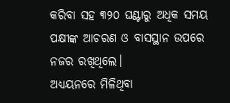କରିବା ସହ ୩୨୦ ଘଣ୍ଟାରୁ ଅଧିକ ସମୟ ପକ୍ଷୀଙ୍କ ଆଚରଣ ଓ ବାସସ୍ଥାନ ଉପରେ ନଜର ରଖିଥିଲେ।
ଅଧ୍ୟୟନରେ ମିଳିଥିବା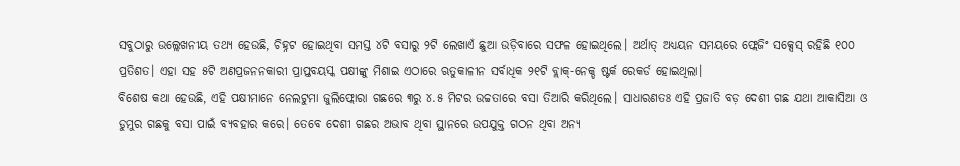ସବୁଠାରୁ ଉଲ୍ଲେଖନୀୟ ତଥ୍ୟ ହେଉଛି, ଚିହ୍ନଟ ହୋଇଥିବା ସମସ୍ତ ୪ଟି ବସାରୁ ୨ଟି ଲେଖାଏଁ ଛୁଆ ଉଡ଼ିବାରେ ସଫଳ ହୋଇଥିଲେ। ଅର୍ଥାତ୍ ଅଧ୍ୟୟନ ସମୟରେ ଫ୍ଲେଜିଂ ସକ୍ସେସ୍ ରହିଛି ୧୦୦ ପ୍ରତିଶତ। ଏହା ସହ ୫ଟି ଅଣପ୍ରଜନନକାରୀ ପ୍ରାପ୍ତବୟସ୍କ ପକ୍ଷୀଙ୍କୁ ମିଶାଇ ଏଠାରେ ଋତୁକାଳୀନ ସର୍ବାଧିକ ୨୧ଟି ବ୍ଲାକ୍-ନେକ୍ଡ ଷ୍ଟର୍କ ରେକର୍ଡ ହୋଇଥିଲା।
ବିଶେଷ କଥା ହେଉଛି, ଏହି ପକ୍ଷୀମାନେ ନେଲଟୁମା ଜୁଲିଫ୍ଲୋରା ଗଛରେ ୩ରୁ ୪.୫ ମିଟର ଉଚ୍ଚତାରେ ବସା ତିଆରି କରିଥିଲେ। ସାଧାରଣତଃ ଏହି ପ୍ରଜାତି ବଡ଼ ଦେଶୀ ଗଛ ଯଥା ଆକାସିଆ ଓ ଡୁମୁର ଗଛକୁ ବସା ପାଇଁ ବ୍ୟବହାର କରେ। ତେବେ ଦେଶୀ ଗଛର ଅଭାବ ଥିବା ସ୍ଥାନରେ ଉପଯୁକ୍ତ ଗଠନ ଥିବା ଅନ୍ୟ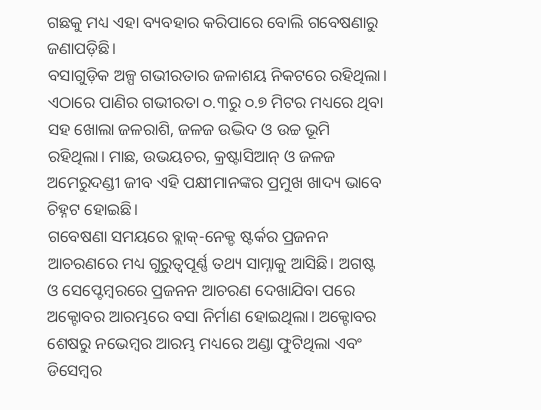ଗଛକୁ ମଧ୍ୟ ଏହା ବ୍ୟବହାର କରିପାରେ ବୋଲି ଗବେଷଣାରୁ ଜଣାପଡ଼ିଛି।
ବସାଗୁଡ଼ିକ ଅଳ୍ପ ଗଭୀରତାର ଜଳାଶୟ ନିକଟରେ ରହିଥିଲା। ଏଠାରେ ପାଣିର ଗଭୀରତା ୦.୩ରୁ ୦.୭ ମିଟର ମଧ୍ୟରେ ଥିବା ସହ ଖୋଲା ଜଳରାଶି, ଜଳଜ ଉଦ୍ଭିଦ ଓ ଉଚ୍ଚ ଭୂମି ରହିଥିଲା। ମାଛ, ଉଭୟଚର, କ୍ରଷ୍ଟାସିଆନ୍ ଓ ଜଳଜ ଅମେରୁଦଣ୍ଡୀ ଜୀବ ଏହି ପକ୍ଷୀମାନଙ୍କର ପ୍ରମୁଖ ଖାଦ୍ୟ ଭାବେ ଚିହ୍ନଟ ହୋଇଛି।
ଗବେଷଣା ସମୟରେ ବ୍ଲାକ୍-ନେକ୍ଡ ଷ୍ଟର୍କର ପ୍ରଜନନ ଆଚରଣରେ ମଧ୍ୟ ଗୁରୁତ୍ୱପୂର୍ଣ୍ଣ ତଥ୍ୟ ସାମ୍ନାକୁ ଆସିଛି। ଅଗଷ୍ଟ ଓ ସେପ୍ଟେମ୍ବରରେ ପ୍ରଜନନ ଆଚରଣ ଦେଖାଯିବା ପରେ ଅକ୍ଟୋବର ଆରମ୍ଭରେ ବସା ନିର୍ମାଣ ହୋଇଥିଲା। ଅକ୍ଟୋବର ଶେଷରୁ ନଭେମ୍ବର ଆରମ୍ଭ ମଧ୍ୟରେ ଅଣ୍ଡା ଫୁଟିଥିଲା ଏବଂ ଡିସେମ୍ବର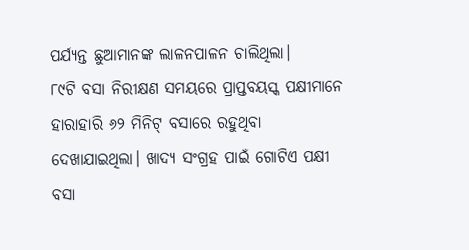ପର୍ଯ୍ୟନ୍ତ ଛୁଆମାନଙ୍କ ଲାଳନପାଳନ ଚାଲିଥିଲା।
୮୯ଟି ବସା ନିରୀକ୍ଷଣ ସମୟରେ ପ୍ରାପ୍ତବୟସ୍କ ପକ୍ଷୀମାନେ ହାରାହାରି ୬୨ ମିନିଟ୍ ବସାରେ ରହୁଥିବା ଦେଖାଯାଇଥିଲା। ଖାଦ୍ୟ ସଂଗ୍ରହ ପାଇଁ ଗୋଟିଏ ପକ୍ଷୀ ବସା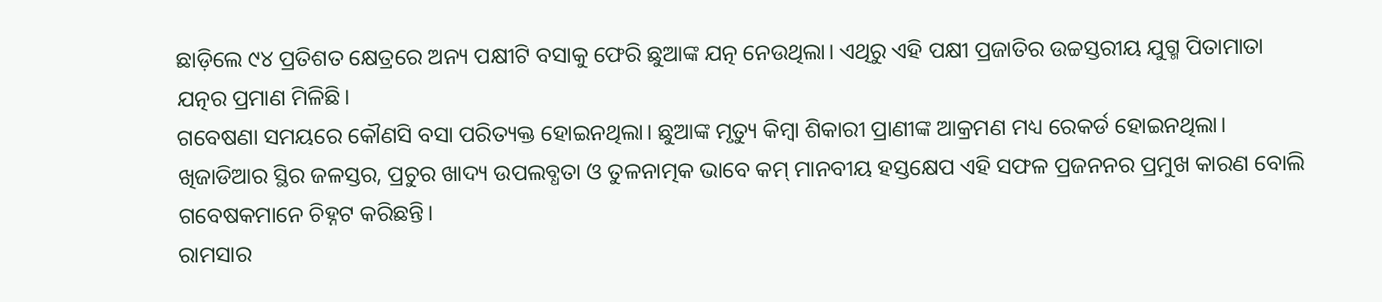ଛାଡ଼ିଲେ ୯୪ ପ୍ରତିଶତ କ୍ଷେତ୍ରରେ ଅନ୍ୟ ପକ୍ଷୀଟି ବସାକୁ ଫେରି ଛୁଆଙ୍କ ଯତ୍ନ ନେଉଥିଲା। ଏଥିରୁ ଏହି ପକ୍ଷୀ ପ୍ରଜାତିର ଉଚ୍ଚସ୍ତରୀୟ ଯୁଗ୍ମ ପିତାମାତା ଯତ୍ନର ପ୍ରମାଣ ମିଳିଛି।
ଗବେଷଣା ସମୟରେ କୌଣସି ବସା ପରିତ୍ୟକ୍ତ ହୋଇନଥିଲା। ଛୁଆଙ୍କ ମୃତ୍ୟୁ କିମ୍ବା ଶିକାରୀ ପ୍ରାଣୀଙ୍କ ଆକ୍ରମଣ ମଧ୍ୟ ରେକର୍ଡ ହୋଇନଥିଲା। ଖିଜାଡିଆର ସ୍ଥିର ଜଳସ୍ତର, ପ୍ରଚୁର ଖାଦ୍ୟ ଉପଲବ୍ଧତା ଓ ତୁଳନାତ୍ମକ ଭାବେ କମ୍ ମାନବୀୟ ହସ୍ତକ୍ଷେପ ଏହି ସଫଳ ପ୍ରଜନନର ପ୍ରମୁଖ କାରଣ ବୋଲି ଗବେଷକମାନେ ଚିହ୍ନଟ କରିଛନ୍ତି।
ରାମସାର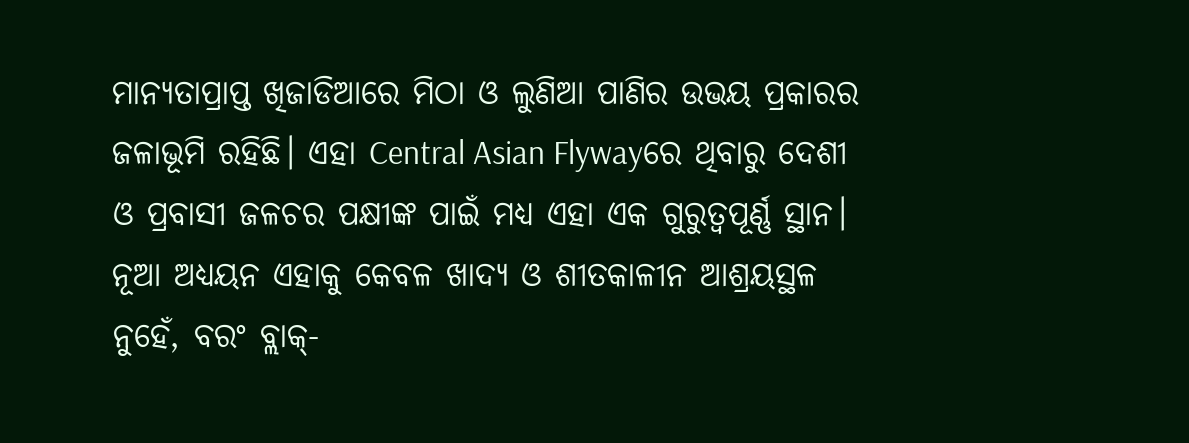ମାନ୍ୟତାପ୍ରାପ୍ତ ଖିଜାଡିଆରେ ମିଠା ଓ ଲୁଣିଆ ପାଣିର ଉଭୟ ପ୍ରକାରର ଜଳାଭୂମି ରହିଛି। ଏହା Central Asian Flywayରେ ଥିବାରୁ ଦେଶୀ ଓ ପ୍ରବାସୀ ଜଳଚର ପକ୍ଷୀଙ୍କ ପାଇଁ ମଧ୍ୟ ଏହା ଏକ ଗୁରୁତ୍ୱପୂର୍ଣ୍ଣ ସ୍ଥାନ। ନୂଆ ଅଧ୍ୟୟନ ଏହାକୁ କେବଳ ଖାଦ୍ୟ ଓ ଶୀତକାଳୀନ ଆଶ୍ରୟସ୍ଥଳ ନୁହେଁ, ବରଂ ବ୍ଲାକ୍-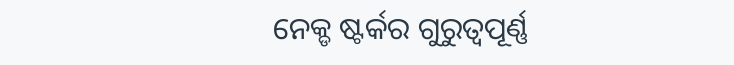ନେକ୍ଡ ଷ୍ଟର୍କର ଗୁରୁତ୍ୱପୂର୍ଣ୍ଣ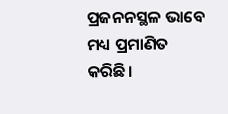ପ୍ରଜନନସ୍ଥଳ ଭାବେ ମଧ୍ୟ ପ୍ରମାଣିତ କରିଛି।